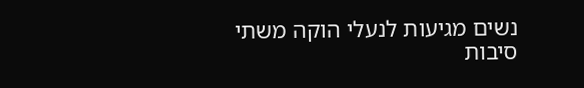נשים מגיעות לנעלי הוקה משתי סיבות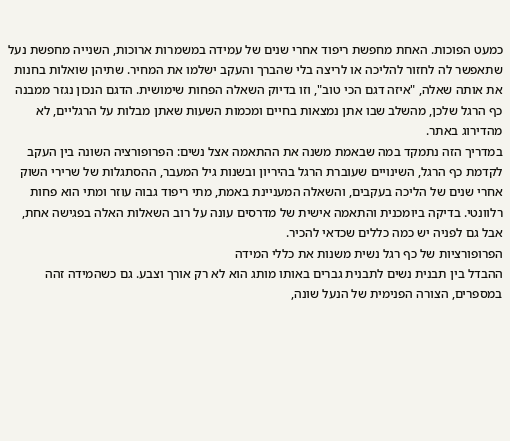כמעט הפוכות. האחת מחפשת ריפוד אחרי שנים של עמידה במשמרות ארוכות, השנייה מחפשת נעל שתאפשר לה לחזור להליכה או לריצה בלי שהברך והעקב ישלמו את המחיר. שתיהן שואלות בחנות את אותה שאלה, "איזה דגם הכי טוב", וזו בדיוק השאלה הפחות שימושית. הדגם הנכון נגזר ממבנה כף הרגל שלכן, מהשלב שבו אתן נמצאות בחיים ומכמות השעות שאתן מבלות על הרגליים, לא מהדירוג באתר.
במדריך הזה נתמקד במה שבאמת משנה את ההתאמה אצל נשים: הפרופורציה השונה בין העקב לקדמת כף הרגל, השינויים שעוברת הרגל בהיריון ובשנות גיל המעבר, ההסתגלות של שרירי השוק אחרי שנים של הליכה בעקבים, והשאלה המעניינת באמת, מתי ריפוד גבוה עוזר ומתי הוא פחות רלוונטי. בדיקה ביומכנית והתאמה אישית של מדרסים עונה על רוב השאלות האלה בפגישה אחת, אבל גם לפניה יש כמה כללים שכדאי להכיר.
הפרופורציות של כף רגל נשית משנות את כללי המידה
ההבדל בין תבנית נשים לתבנית גברים באותו מותג הוא לא רק אורך וצבע. גם כשהמידה זהה במספרים, הצורה הפנימית של הנעל שונה,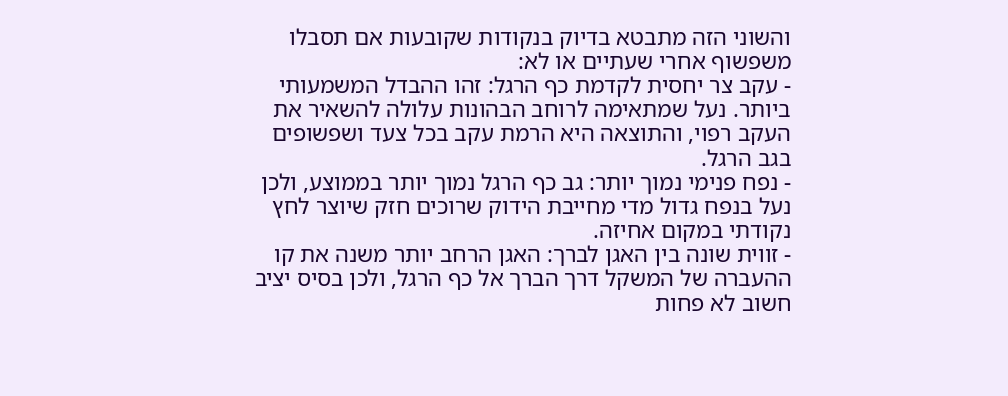והשוני הזה מתבטא בדיוק בנקודות שקובעות אם תסבלו משפשוף אחרי שעתיים או לא:
- עקב צר יחסית לקדמת כף הרגל: זהו ההבדל המשמעותי ביותר. נעל שמתאימה לרוחב הבהונות עלולה להשאיר את העקב רפוי, והתוצאה היא הרמת עקב בכל צעד ושפשופים בגב הרגל.
- נפח פנימי נמוך יותר: גב כף הרגל נמוך יותר בממוצע, ולכן נעל בנפח גדול מדי מחייבת הידוק שרוכים חזק שיוצר לחץ נקודתי במקום אחיזה.
- זווית שונה בין האגן לברך: האגן הרחב יותר משנה את קו ההעברה של המשקל דרך הברך אל כף הרגל, ולכן בסיס יציב חשוב לא פחות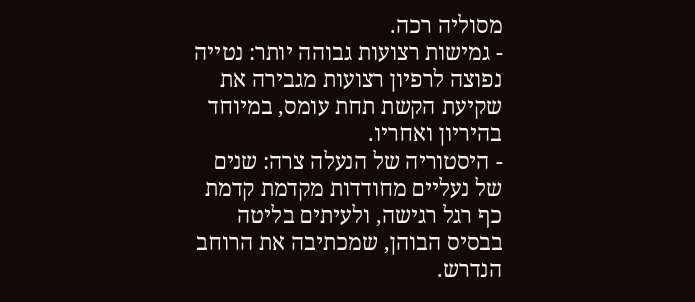מסוליה רכה.
- גמישות רצועות גבוהה יותר: נטייה נפוצה לרפיון רצועות מגבירה את שקיעת הקשת תחת עומס, במיוחד בהיריון ואחריו.
- היסטוריה של הנעלה צרה: שנים של נעליים מחודדות מקדמת קדמת כף רגל רגישה, ולעיתים בליטה בבסיס הבוהן, שמכתיבה את הרוחב הנדרש.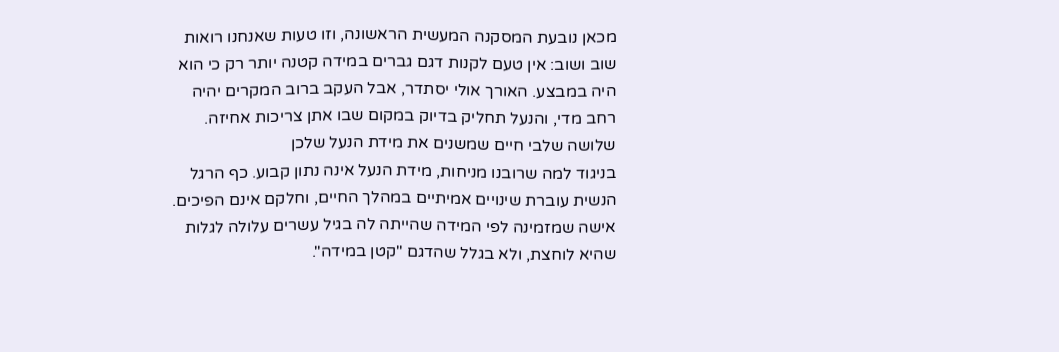מכאן נובעת המסקנה המעשית הראשונה, וזו טעות שאנחנו רואות שוב ושוב: אין טעם לקנות דגם גברים במידה קטנה יותר רק כי הוא היה במבצע. האורך אולי יסתדר, אבל העקב ברוב המקרים יהיה רחב מדי, והנעל תחליק בדיוק במקום שבו אתן צריכות אחיזה.
שלושה שלבי חיים שמשנים את מידת הנעל שלכן
בניגוד למה שרובנו מניחות, מידת הנעל אינה נתון קבוע. כף הרגל הנשית עוברת שינויים אמיתיים במהלך החיים, וחלקם אינם הפיכים. אישה שמזמינה לפי המידה שהייתה לה בגיל עשרים עלולה לגלות שהיא לוחצת, ולא בגלל שהדגם "קטן במידה".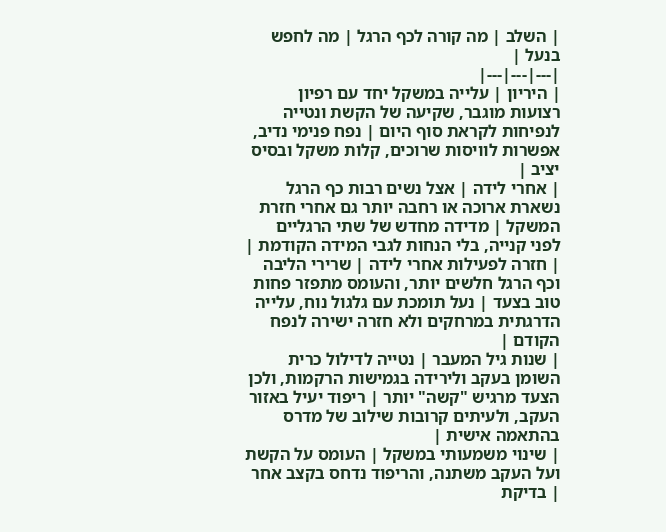| השלב | מה קורה לכף הרגל | מה לחפש בנעל |
|---|---|---|
| היריון | עלייה במשקל יחד עם רפיון רצועות מוגבר, שקיעה של הקשת ונטייה לנפיחות לקראת סוף היום | נפח פנימי נדיב, אפשרות לוויסות שרוכים, קלות משקל ובסיס יציב |
| אחרי לידה | אצל נשים רבות כף הרגל נשארת ארוכה או רחבה יותר גם אחרי חזרת המשקל | מדידה מחדש של שתי הרגליים לפני קנייה, בלי הנחות לגבי המידה הקודמת |
| חזרה לפעילות אחרי לידה | שרירי הליבה וכף הרגל חלשים יותר, והעומס מתפזר פחות טוב בצעד | נעל תומכת עם גלגול נוח, עלייה הדרגתית במרחקים ולא חזרה ישירה לנפח הקודם |
| שנות גיל המעבר | נטייה לדילול כרית השומן בעקב ולירידה בגמישות הרקמות, ולכן הצעד מרגיש "קשה" יותר | ריפוד יעיל באזור העקב, ולעיתים קרובות שילוב של מדרס בהתאמה אישית |
| שינוי משמעותי במשקל | העומס על הקשת ועל העקב משתנה, והריפוד נדחס בקצב אחר | בדיקת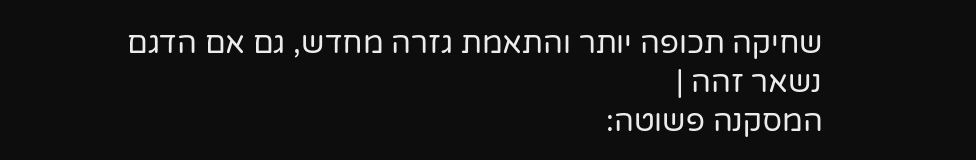שחיקה תכופה יותר והתאמת גזרה מחדש, גם אם הדגם נשאר זהה |
המסקנה פשוטה: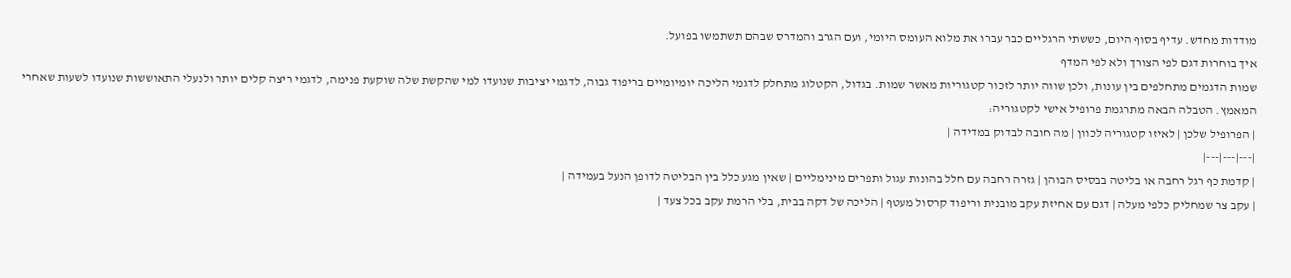מודדות מחדש. עדיף בסוף היום, כששתי הרגליים כבר עברו את מלוא העומס היומי, ועם הגרב והמדרס שבהם תשתמשו בפועל.
איך בוחרות דגם לפי הצורך ולא לפי המדף
שמות הדגמים מתחלפים בין עונות, ולכן שווה יותר לזכור קטגוריות מאשר שמות. בגדול, הקטלוג מתחלק לדגמי הליכה יומיומיים בריפוד גבוה, לדגמי יציבות שנועדו למי שהקשת שלה שוקעת פנימה, לדגמי ריצה קלים יותר ולנעלי התאוששות שנועדו לשעות שאחרי המאמץ. הטבלה הבאה מתרגמת פרופיל אישי לקטגוריה:
| הפרופיל שלכן | לאיזו קטגוריה לכוון | מה חובה לבדוק במדידה |
|---|---|---|
| קדמת כף רגל רחבה או בליטה בבסיס הבוהן | גזרה רחבה עם חלל בהונות עגול ותפרים מינימליים | שאין מגע כלל בין הבליטה לדופן הנעל בעמידה |
| עקב צר שמחליק כלפי מעלה | דגם עם אחיזת עקב מובנית וריפוד קרסול מעטף | הליכה של דקה בבית, בלי הרמת עקב בכל צעד |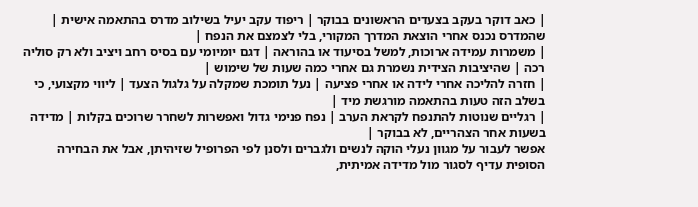| כאב דוקר בעקב בצעדים הראשונים בבוקר | ריפוד עקב יעיל בשילוב מדרס בהתאמה אישית | שהמדרס נכנס אחרי הוצאת המדרך המקורי, בלי לצמצם את הנפח |
| משמרות עמידה ארוכות, למשל בסיעוד או בהוראה | דגם יומיומי עם בסיס רחב ויציב ולא רק סוליה רכה | שהיציבות הצידית נשמרת גם אחרי כמה שעות של שימוש |
| חזרה להליכה אחרי לידה או אחרי פציעה | נעל תומכת שמקלה על גלגול הצעד | ליווי מקצועי, כי בשלב הזה טעות בהתאמה מורגשת מיד |
| רגליים שנוטות להתנפח לקראת הערב | נפח פנימי גדול ואפשרות לשחרר שרוכים בקלות | מדידה בשעות אחר הצהריים, לא בבוקר |
אפשר לעבור על מגוון נעלי הוקה לנשים ולגברים ולסנן לפי הפרופיל שזיהיתן, אבל את הבחירה הסופית עדיף לסגור מול מדידה אמיתית,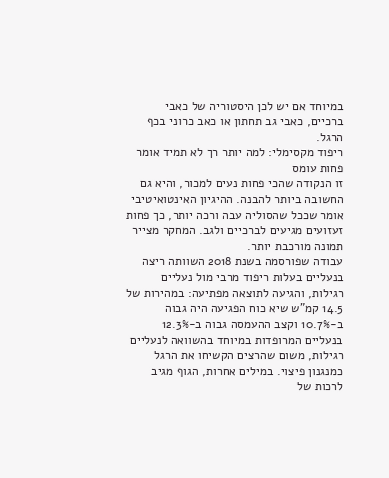במיוחד אם יש לכן היסטוריה של כאבי ברכיים, כאבי גב תחתון או כאב כרוני בכף הרגל.
ריפוד מקסימלי: למה יותר רך לא תמיד אומר פחות עומס
זו הנקודה שהכי פחות נעים למכור, והיא גם החשובה ביותר להבנה. ההיגיון האינטואיטיבי אומר שככל שהסוליה עבה ורכה יותר, כך פחות זעזועים מגיעים לברכיים ולגב. המחקר מצייר תמונה מורכבת יותר.
עבודה שפורסמה בשנת 2018 השוותה ריצה בנעליים בעלות ריפוד מרבי מול נעליים רגילות, והגיעה לתוצאה מפתיעה: במהירות של 14.5 קמ"ש שיא כוח הפגיעה היה גבוה ב-10.7% וקצב ההעמסה גבוה ב-12.3% בנעליים המרופדות במיוחד בהשוואה לנעליים רגילות, משום שהרצים הקשיחו את הרגל כמנגנון פיצוי. במילים אחרות, הגוף מגיב לרכות של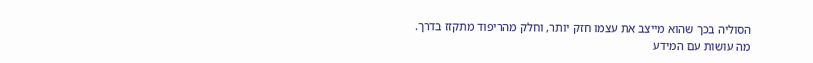הסוליה בכך שהוא מייצב את עצמו חזק יותר, וחלק מהריפוד מתקזז בדרך.
מה עושות עם המידע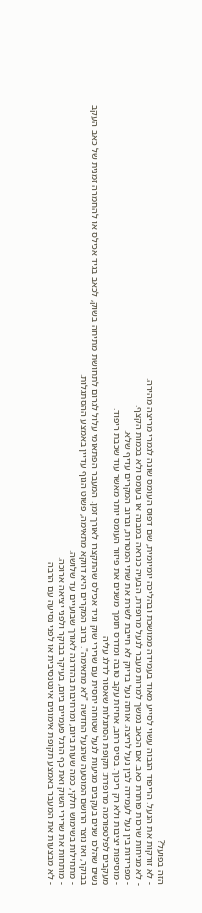הזה בפועל?
- לא זורקות את הנעל. הריפוד הגבוה עשוי לסייע מאוד בעמידה ממושכת ובהליכה יומיומית, שם דפוס העומס שונה לגמרי מריצה מהירה.
- לא מניחות שרכות פותרת כאב. אם הכאב נמשך למרות מעבר לנעל מרופדת, הבעיה כנראה במבנה או בעומס ולא בכמות הקצף.
- מפרידות בין נעל לעמידה לבין נעל לריצה. אותה נעל בדיוק לא חייבת לשרת את שתי המטרות, וברוב המקרים עדיף שלא.
- מוסיפות יציבות ולא רק ריכוך. בסיס רחב, אחיזת עקב טובה ומדרס תומך משנים את פיזור העומס יותר מאשר עוד שכבת ריפוד.
מעקבים לפלטפורמה מרופדת: תקופת הסתגלות שאסור לדלג עליה
נשים שהלכו שנים בעקבים מגיעות לנעל שטוחה יחסית עם שרירי שוק וגיד אכילס שהתקצרו לאורך זמן. המעבר הפתאומי עלול לגרום לתחושת מתיחה בשוק, לכאב בגיד אכילס או להחמרה זמנית של כאב העקב בבוקר, ואז נוצר הרושם המוטעה שהנעל החדשה "לא מתאימה". ברוב המקרים היא דווקא מתאימה, פשוט הגוף עדיין באמצע ההסתגלות.
- מתחילות בשימוש חלקי, כמה שעות ביום, ומרחיבות בהדרגה לאורך שבועיים עד שלושה.
- מותחות את שרירי השוק ואת כף הרגל פעמיים ביום, בעיקר בבוקר ולפני יציאה ארוכה.
- לא מבצעות את המעבר באמצע תקופת אימונים אינטנסיבית או לפני נסיעה עם הרבה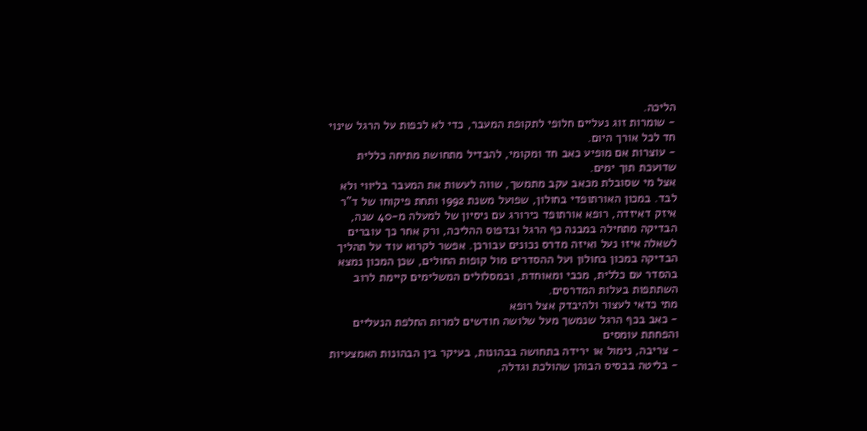הליכה.
- שומרות זוג נעליים חלופי לתקופת המעבר, כדי לא לכפות על הרגל שינוי חד לכל אורך היום.
- עוצרות אם מופיע כאב חד ומקומי, להבדיל מתחושת מתיחה כללית שדועכת תוך ימים.
אצל מי שסובלת מכאב עקב מתמשך, שווה לעשות את המעבר בליווי ולא לבד. במכון האורתופדי בחולון, שפועל משנת 1992 ותחת פיקוחו של ד"ר איזק דאיזדה, רופא אורתופד כירורג עם ניסיון של למעלה מ-40 שנה, הבדיקה מתחילה במבנה כף הרגל ובדפוס ההליכה, ורק אחר כך עוברים לשאלה איזו נעל ואיזה מדרס נכונים עבורכן. אפשר לקרוא עוד על תהליך הבדיקה במכון בחולון ועל ההסדרים מול קופות החולים, שכן המכון נמצא בהסדר עם כללית, מכבי ומאוחדת, ובמסלולים המשלימים קיימת לרוב השתתפות בעלות המדרסים.
מתי כדאי לעצור ולהיבדק אצל רופא
- כאב בכף הרגל שנמשך מעל שלושה חודשים למרות החלפת הנעליים והפחתת עומסים
- צריבה, נימול או ירידה בתחושה בבהונות, בעיקר בין הבהונות האמצעיות
- בליטה בבסיס הבוהן שהולכת וגדלה,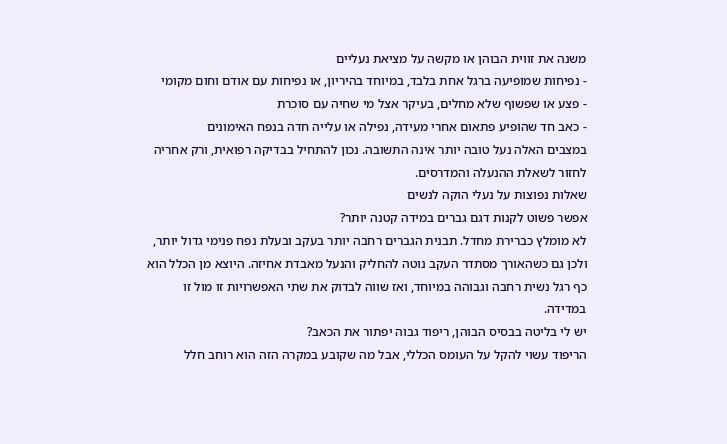משנה את זווית הבוהן או מקשה על מציאת נעליים
- נפיחות שמופיעה ברגל אחת בלבד, במיוחד בהיריון, או נפיחות עם אודם וחום מקומי
- פצע או שפשוף שלא מחלים, בעיקר אצל מי שחיה עם סוכרת
- כאב חד שהופיע פתאום אחרי מעידה, נפילה או עלייה חדה בנפח האימונים
במצבים האלה נעל טובה יותר אינה התשובה. נכון להתחיל בבדיקה רפואית, ורק אחריה לחזור לשאלת ההנעלה והמדרסים.
שאלות נפוצות על נעלי הוקה לנשים
אפשר פשוט לקנות דגם גברים במידה קטנה יותר?
לא מומלץ כברירת מחדל. תבנית הגברים רחבה יותר בעקב ובעלת נפח פנימי גדול יותר, ולכן גם כשהאורך מסתדר העקב נוטה להחליק והנעל מאבדת אחיזה. היוצא מן הכלל הוא כף רגל נשית רחבה וגבוהה במיוחד, ואז שווה לבדוק את שתי האפשרויות זו מול זו במדידה.
יש לי בליטה בבסיס הבוהן, ריפוד גבוה יפתור את הכאב?
הריפוד עשוי להקל על העומס הכללי, אבל מה שקובע במקרה הזה הוא רוחב חלל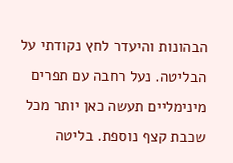הבהונות והיעדר לחץ נקודתי על הבליטה. נעל רחבה עם תפרים מינימליים תעשה כאן יותר מכל שכבת קצף נוספת. בליטה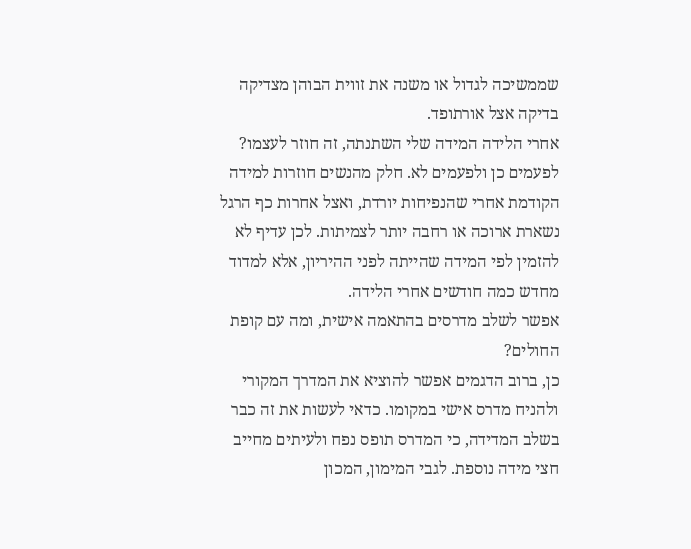שממשיכה לגדול או משנה את זווית הבוהן מצדיקה בדיקה אצל אורתופד.
אחרי הלידה המידה שלי השתנתה, זה חוזר לעצמו?
לפעמים כן ולפעמים לא. חלק מהנשים חוזרות למידה הקודמת אחרי שהנפיחות יורדת, ואצל אחרות כף הרגל נשארת ארוכה או רחבה יותר לצמיתות. לכן עדיף לא להזמין לפי המידה שהייתה לפני ההיריון, אלא למדוד מחדש כמה חודשים אחרי הלידה.
אפשר לשלב מדרסים בהתאמה אישית, ומה עם קופת החולים?
כן, ברוב הדגמים אפשר להוציא את המדרך המקורי ולהניח מדרס אישי במקומו. כדאי לעשות את זה כבר בשלב המדידה, כי המדרס תופס נפח ולעיתים מחייב חצי מידה נוספת. לגבי המימון, המכון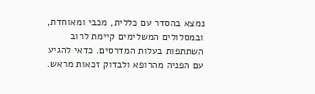נמצא בהסדר עם כללית, מכבי ומאוחדת, ובמסלולים המשלימים קיימת לרוב השתתפות בעלות המדרסים. כדאי להגיע עם הפניה מהרופא ולבדוק זכאות מראש.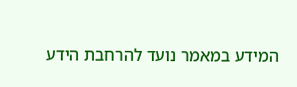המידע במאמר נועד להרחבת הידע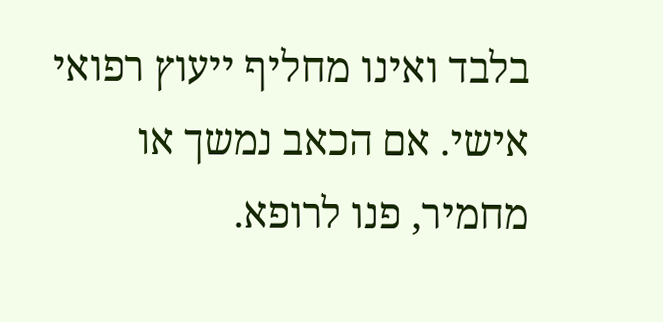בלבד ואינו מחליף ייעוץ רפואי אישי. אם הכאב נמשך או מחמיר, פנו לרופא.